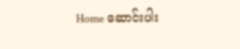Home ဆောင်းပါး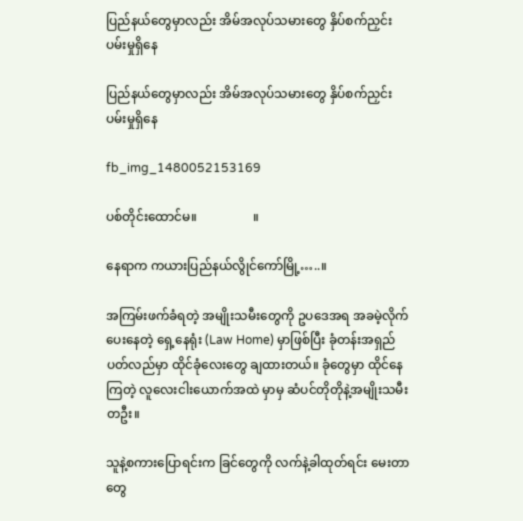ပြည်နယ်တွေမှာလည်း အိမ်အလုပ်သမားတွေ နှိပ်စက်ညှင်းပမ်းမှုရှိနေ

ပြည်နယ်တွေမှာလည်း အိမ်အလုပ်သမားတွေ နှိပ်စက်ညှင်းပမ်းမှုရှိနေ

fb_img_1480052153169

ပစ်တိုင်းထောင်မ။                  ။

နေရာက ကယားပြည်နယ်လွိုင်ကော်မြို့…..။

အကြမ်းဖက်ခံရတဲ့ အမျိုးသမီးတွေကို ဥပဒေအရ အခမဲ့လိုက်ပေးနေတဲ့ ရှေ့နေရုံး (Law Home) မှာဖြစ်ပြီး ခုံတန်းအရှည်ပတ်လည်မှာ ထိုင်ခုံလေးတွေ ချထားတယ်။ ခုံတွေမှာ ထိုင်နေကြတဲ့ လူလေးငါးယောက်အထဲ မှာမှ ဆံပင်တိုတိုနဲ့အမျိုးသမီးတဦး။

သူနဲ့စကားပြောရင်းက ခြင်တွေကို လက်နဲ့ခါထုတ်ရင်း မေးတာတွေ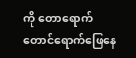ကို တောရောက်တောင်ရောက်ဖြေနေ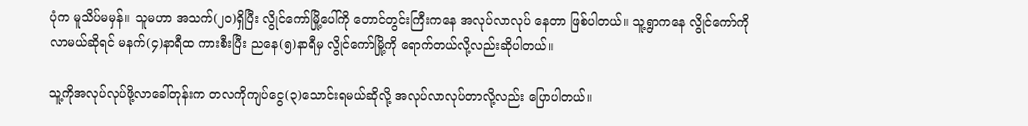ပုံက မူသိပ်မမှန်။ သူမဟာ အသက်(၂၀)ရှိပြီး လွိုင်ကော်မြို့ပေါ်ကို တောင်တွင်းကြီးကနေ အလုပ်လာလုပ် နေတာ ဖြစ်ပါတယ်။ သူ့ရွာကနေ လွိုင်ကော်ကို လာမယ်ဆိုရင် မနက်(၄)နာရီထ ကားစီးပြီး ညနေ(၅)နာရီမှ လွိုင်ကော်မြို့ကို ရောက်တယ်လို့လည်းဆိုပါတယ်။

သူ့ကိုအလုပ်လုပ်ဖို့လာခေါ်တုန်းက တလကိုကျပ်ငွေ(၃)သောင်းရမယ်ဆိုလို့ အလုပ်လာလုပ်တာလို့လည်း ပြောပါတယ်။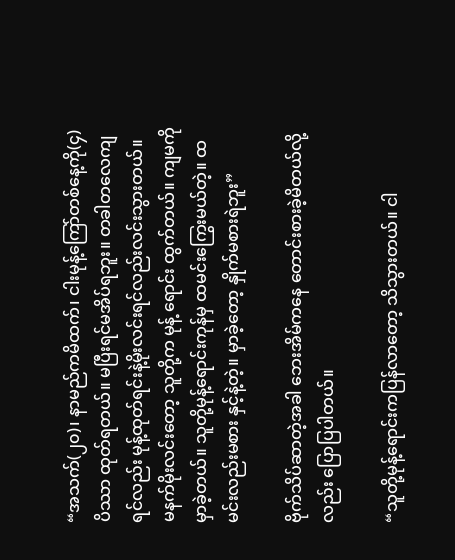“အသက်(၂၀)၊ နာမည်ကမိထက်၊ ငါးမုန့်ကြော်တစ်နေ့ကို(၄)ပိဿာ ထုတ်ရတယ်။ မပြီးရင်မအိပ်ရဘူး။ တခါတလေကျရင်လည်း မုန့်ထုတ်ရင်းနဲ့မိုးလင်းရင်လည်းလင်းသွားတယ်။ မနက်မိုးလင်းတော့ သူတို့က မုန့် ရောင်း ထွက်တယ်။ ကျမကိုမှာခဲ့တယ်။ သူတို့မုန့်ရောင်းကုန်မှ ထမင်းကြွေးမယ်တဲ့။ ထမင်းလည်းမစား နှင့်နဲ့တဲ့။ မှာခဲ့တော့ နှိုက်မစားရဲဘူး”

ဗိုက်သိပ်ဆာတဲ့အခါ ဘေးအိမ်ကနေ တောင်းစားခဲ့မိတယ်လို့လည်း ပြောပြပါတယ်။

“သူတို့မုန့်ရောင်းကပြန်လာတော့ သိသွားတယ်။ ငါ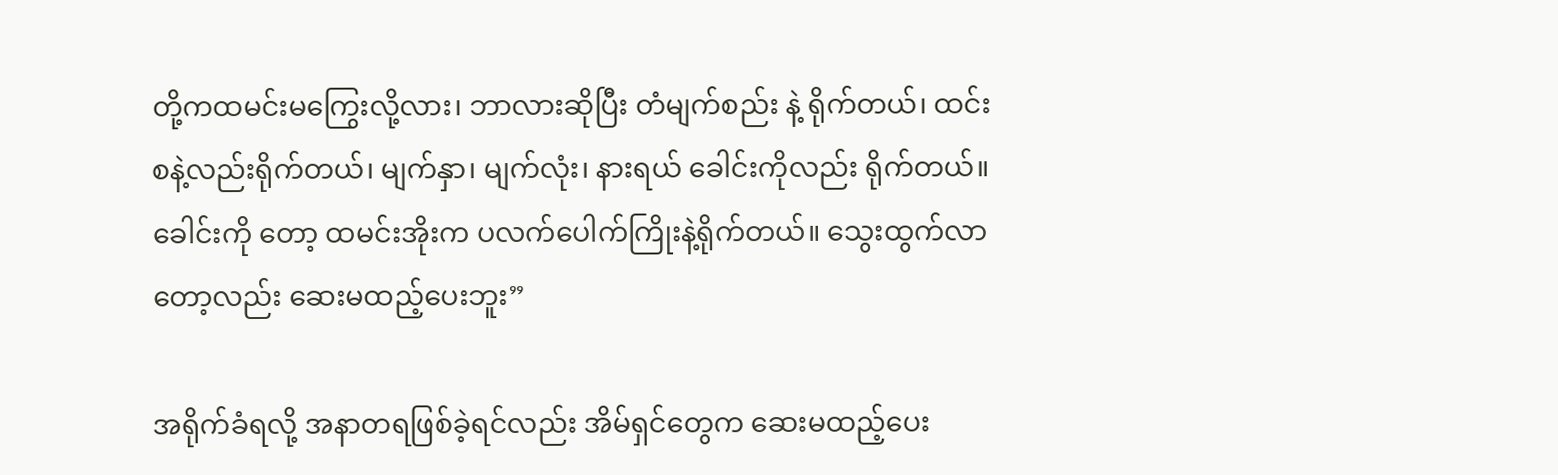တို့ကထမင်းမကြွေးလို့လား၊ ဘာလားဆိုပြီး တံမျက်စည်း နဲ့ ရိုက်တယ်၊ ထင်းစနဲ့လည်းရိုက်တယ်၊ မျက်နှာ၊ မျက်လုံး၊ နားရယ် ခေါင်းကိုလည်း ရိုက်တယ်။ ခေါင်းကို တော့ ထမင်းအိုးက ပလက်ပေါက်ကြိုးနဲ့ရိုက်တယ်။ သွေးထွက်လာတော့လည်း ဆေးမထည့်ပေးဘူး”

အရိုက်ခံရလို့ အနာတရဖြစ်ခဲ့ရင်လည်း အိမ်ရှင်တွေက ဆေးမထည့်ပေး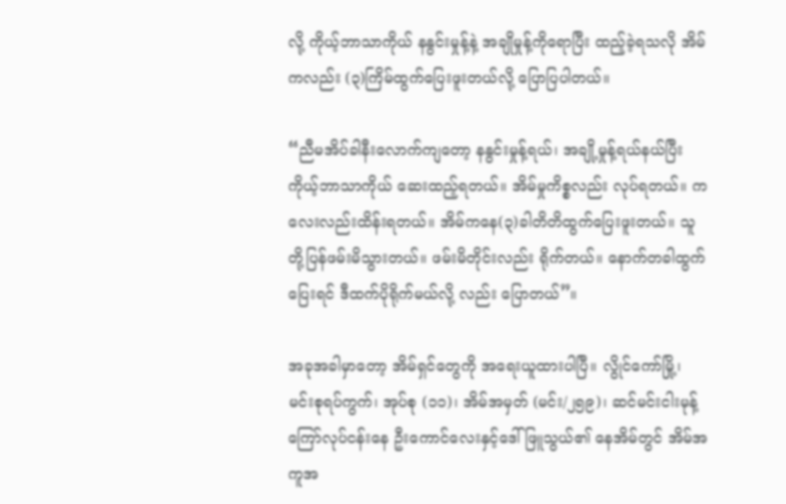လို့ ကိုယ့်ဘာသာကိုယ် နနွင်းမှုန့်နဲ့ အချိုမှုန့်ကိုရောပြီး ထည့်ခဲ့ရသလို အိမ်ကလည်း (၃)ကြိမ်ထွက်ပြေးဖူးတယ်လို့ ပြောပြပါတယ်။

“ညီမအိပ်ခါနီးလောက်ကျတော့ နနွင်းမှုန့်ရယ်၊ အချို့မှုန့်ရယ်နယ်ပြီး ကိုယ့်ဘာသာကိုယ် ဆေးထည့်ရတယ်။ အိမ်မှုကိစ္စလည်း လုပ်ရတယ်။ ကလေးလည်းထိန်းရတယ်။ အိမ်ကနေ(၃)ခါတိတိထွက်ပြေးဖူးတယ်။ သူတို့ပြန်ဖမ်းမိသွားတယ်။ ဖမ်းမိတိုင်းလည်း ရိုက်တယ်။ နောက်တခါထွက်ပြေးရင် ဒီထက်ပိုရိုက်မယ်လို့ လည်း ပြောတယ်”။

အခုအခါမှာတော့ အိမ်ရှင်တွေကို အရေးယူထားပါပြီ။ လွိုင်ကော်မြို့၊ မင်းစုရပ်ကွက်၊ အုပ်စု (၁၁)၊ အိမ်အမှတ် (မင်း/၂၅၉)၊ ဆင်မင်းငါးမုန့်ကြော်လုပ်ငန်းနေ ဦးကောင်လေးနှင့်ဒေါ်ဖြူသွယ်၏ နေအိမ်တွင် အိမ်အကူအ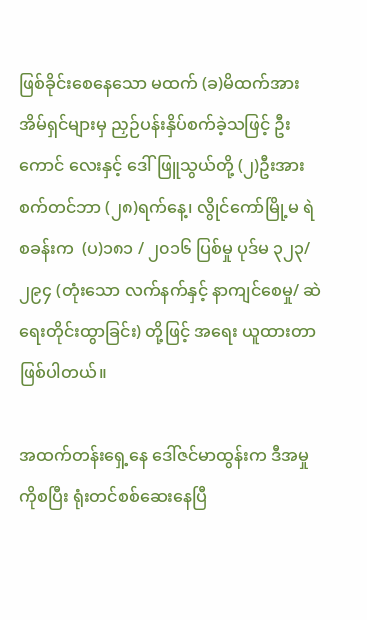ဖြစ်ခိုင်းစေနေသော မထက် (ခ)မိထက်အား အိမ်ရှင်များမှ ညှဉ်ပန်းနှိပ်စက်ခဲ့သဖြင့် ဦးကောင် လေးနှင့် ဒေါ်ဖြူသွယ်တို့ (၂)ဦးအား စက်တင်ဘာ (၂၈)ရက်နေ့၊ လွိုင်ကော်မြို့မ ရဲစခန်းက  (ပ)၁၈၁ / ၂၀၁၆ ပြစ်မှု ပုဒ်မ ၃၂၃/၂၉၄ (တုံးသော လက်နက်နှင့် နာကျင်စေမှု/ ဆဲရေးတိုင်းထွာခြင်း) တို့ဖြင့် အရေး ယူထားတာဖြစ်ပါတယ်။

အထက်တန်းရှေ့နေ ဒေါ်ဇင်မာထွန်းက ဒီအမှုကိုစပြီး ရုံးတင်စစ်ဆေးနေပြီ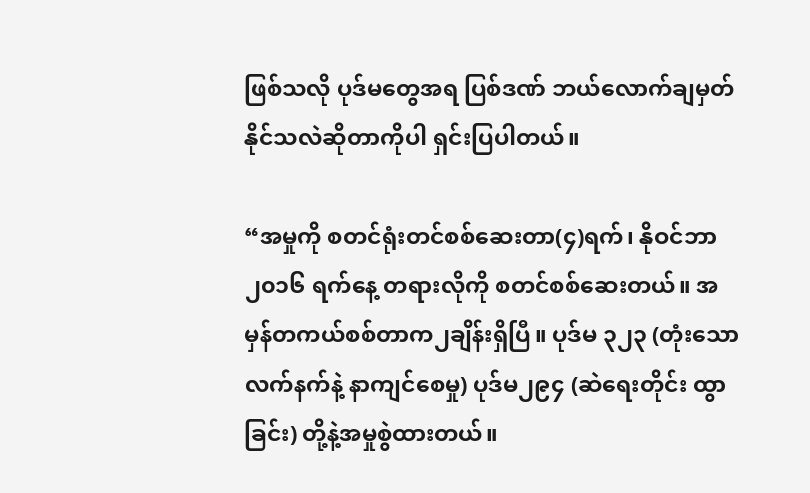ဖြစ်သလို ပုဒ်မတွေအရ ပြစ်ဒဏ် ဘယ်လောက်ချမှတ်နိုင်သလဲဆိုတာကိုပါ ရှင်းပြပါတယ်။

“အမှုကို စတင်ရုံးတင်စစ်ဆေးတာ(၄)ရက်၊ နိုဝင်ဘာ၂၀၁၆ ရက်နေ့ တရားလိုကို စတင်စစ်ဆေးတယ်။ အမှန်တကယ်စစ်တာက၂ချိန်းရှိပြီ။ ပုဒ်မ ၃၂၃ (တုံးသောလက်နက်နဲ့ နာကျင်စေမှု) ပုဒ်မ၂၉၄ (ဆဲရေးတိုင်း ထွာခြင်း) တို့နဲ့အမှုစွဲထားတယ်။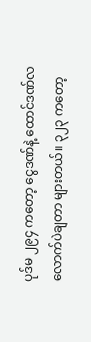ပုဒ်မ ၂၉၄ ကတော့ ငွေဒဏ်နဲ့ ထောင်ဒဏ်လလောက်ပဲချတာ များတယ်။ ၃၂၃ ကတော့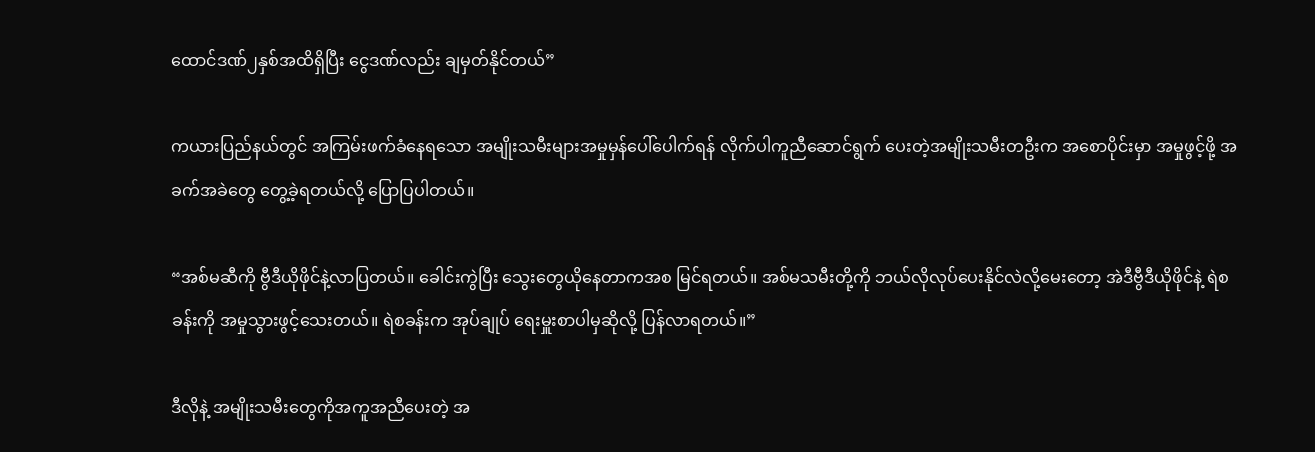ထောင်ဒဏ်၂နှစ်အထိရှိပြီး ငွေဒဏ်လည်း ချမှတ်နိုင်တယ်”

ကယားပြည်နယ်တွင် အကြမ်းဖက်ခံနေရသော အမျိုးသမီးများအမှုမှန်ပေါ်ပေါက်ရန် လိုက်ပါကူညီဆောင်ရွက် ပေးတဲ့အမျိုးသမီးတဦးက အစောပိုင်းမှာ အမှုဖွင့်ဖို့ အခက်အခဲတွေ တွေ့ခဲ့ရတယ်လို့ ပြောပြပါတယ်။

“အစ်မဆီကို ဗွီဒီယိုဖိုင်နဲ့လာပြတယ်။ ခေါင်းကွဲပြီး သွေးတွေယိုနေတာကအစ မြင်ရတယ်။ အစ်မသမီးတို့ကို ဘယ်လိုလုပ်ပေးနိုင်လဲလို့မေးတော့ အဲဒီဗွီဒီယိုဖိုင်နဲ့ ရဲစခန်းကို အမှုသွားဖွင့်သေးတယ်။ ရဲစခန်းက အုပ်ချုပ် ရေးမှူးစာပါမှဆိုလို့ ပြန်လာရတယ်။”

ဒီလိုနဲ့ အမျိုးသမီးတွေကိုအကူအညီပေးတဲ့ အ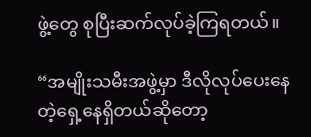ဖွဲ့တွေ စုပြီးဆက်လုပ်ခဲ့ကြရတယ်။

“အမျိုးသမီးအဖွဲ့မှာ ဒီလိုလုပ်ပေးနေတဲ့ရှေ့နေရှိတယ်ဆိုတော့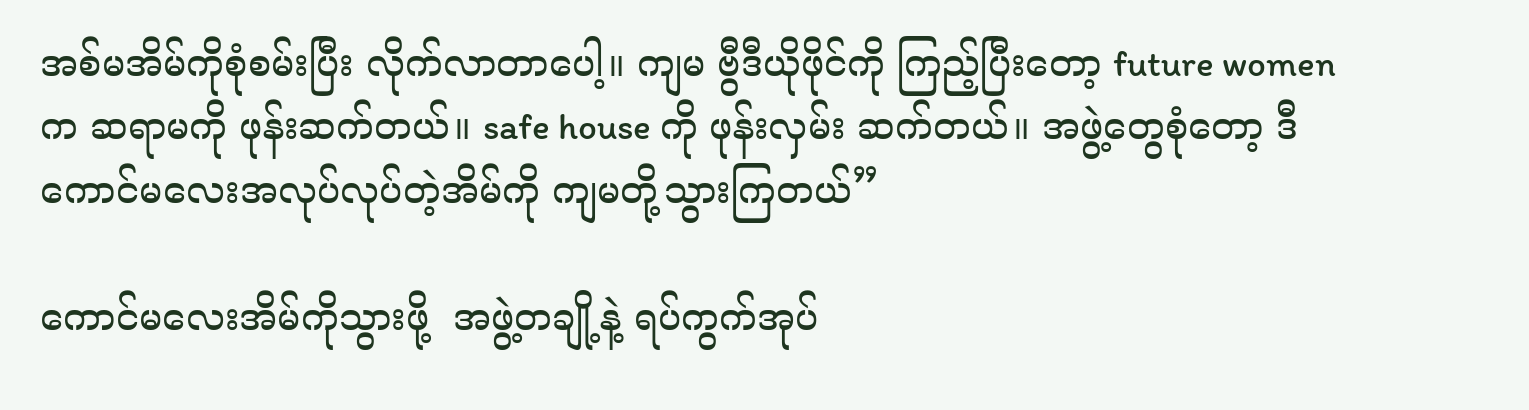အစ်မအိမ်ကိုစုံစမ်းပြီး လိုက်လာတာပေါ့။ ကျမ ဗွီဒီယိုဖိုင်ကို ကြည့်ပြီးတော့ future women က ဆရာမကို ဖုန်းဆက်တယ်။ safe house ကို ဖုန်းလှမ်း ဆက်တယ်။ အဖွဲ့တွေစုံတော့ ဒီကောင်မလေးအလုပ်လုပ်တဲ့အိမ်ကို ကျမတို့သွားကြတယ်”

ကောင်မလေးအိမ်ကိုသွားဖို့  အဖွဲ့တချို့နဲ့ ရပ်ကွက်အုပ်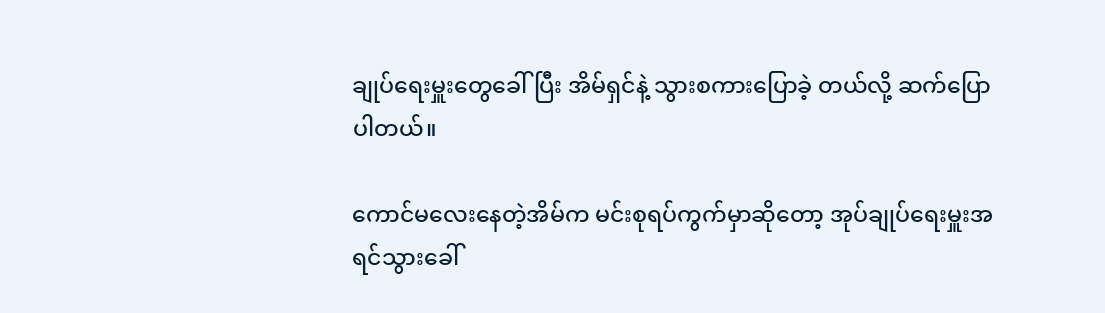ချုပ်ရေးမှူးတွေခေါ်ပြီး အိမ်ရှင်နဲ့ သွားစကားပြောခဲ့ တယ်လို့ ဆက်ပြောပါတယ်။

ကောင်မလေးနေတဲ့အိမ်က မင်းစုရပ်ကွက်မှာဆိုတော့ အုပ်ချုပ်ရေးမှူးအရင်သွားခေါ်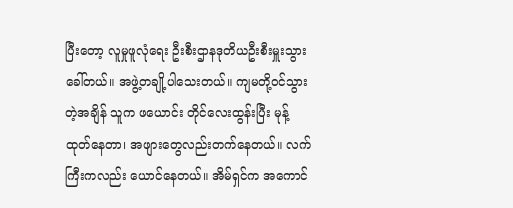ပြီးတော့ လူမှုဖူလုံရေး ဦးစီးဌာနဒုတိယဦးစီးမှူးသွားခေါ်တယ်။ အဖွဲ့တချို့ပါသေးတယ်။ ကျမတို့ဝင်သွားတဲ့အချိန် သူက ဖယောင်း တိုင်လေးထွန်းပြီး မုန့်ထုတ်နေတာ၊ အဖျားတွေလည်းတက်နေတယ်။ လက်ကြီးကလည်း ယောင်နေတယ်။ အိမ်ရှင်က အကောင်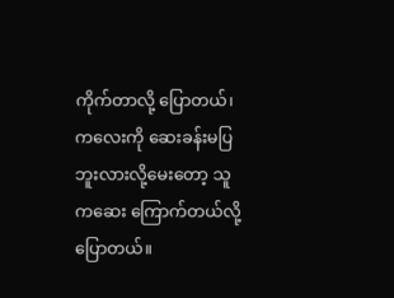ကိုက်တာလို့ ပြောတယ်၊ ကလေးကို ဆေးခန်းမပြဘူးလားလို့မေးတော့ သူကဆေး ကြောက်တယ်လို့ပြောတယ်။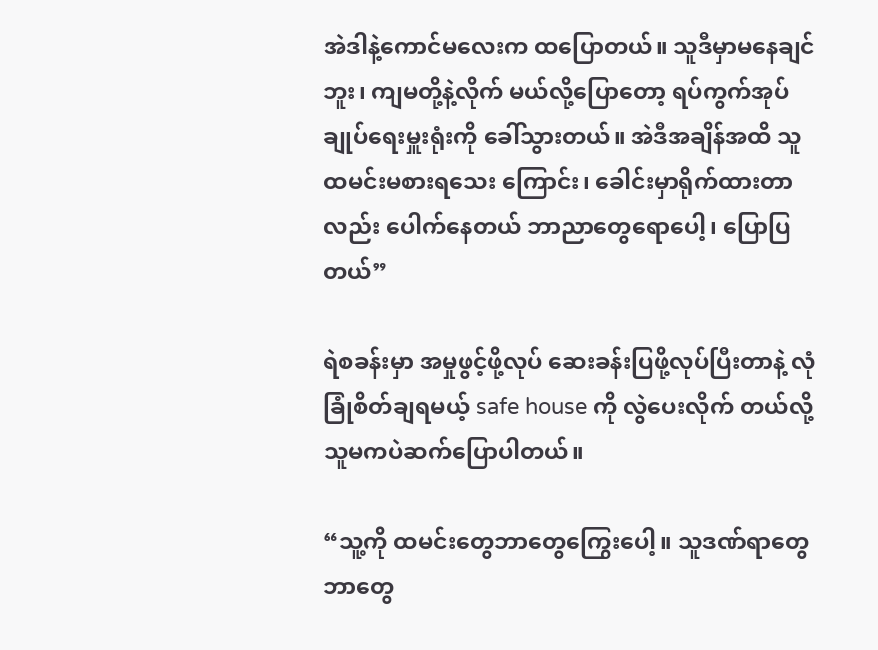အဲဒါနဲ့ကောင်မလေးက ထပြောတယ်။ သူဒီမှာမနေချင်ဘူး၊ ကျမတို့နဲ့လိုက် မယ်လို့ပြောတော့ ရပ်ကွက်အုပ်ချုပ်ရေးမှူးရုံးကို ခေါ်သွားတယ်။ အဲဒီအချိန်အထိ သူထမင်းမစားရသေး ကြောင်း၊ ခေါင်းမှာရိုက်ထားတာလည်း ပေါက်နေတယ် ဘာညာတွေရောပေါ့၊ ပြောပြတယ်”

ရဲစခန်းမှာ အမှုဖွင့်ဖို့လုပ် ဆေးခန်းပြဖို့လုပ်ပြီးတာနဲ့ လုံခြုံစိတ်ချရမယ့် safe house ကို လွဲပေးလိုက် တယ်လို့သူမကပဲဆက်ပြောပါတယ်။

“သူ့ကို ထမင်းတွေဘာတွေကြွေးပေါ့။ သူဒဏ်ရာတွေ ဘာတွေ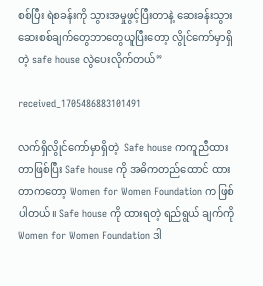စစ်ပြီး ရဲစခန်းကို သွားအမှုဖွင့်ပြီးတာနဲ့ ဆေးခန်းသွား ဆေးစစ်ချက်တွေဘာတွေယူပြီးတော့ လွိုင်ကော်မှာရှိတဲ့ safe house လွဲပေးလိုက်တယ်”

received_1705486883101491

လက်ရှိလွိုင်ကော်မှာရှိတဲ့  Safe house ကကူညီထားတာဖြစ်ပြီး Safe house ကို အဓိကတည်ထောင် ထားတာကတော့ Women for Women Foundation က ဖြစ်ပါတယ်။ Safe house ကို ထားရတဲ့ ရည်ရွယ် ချက်ကို Women for Women Foundation ဒါ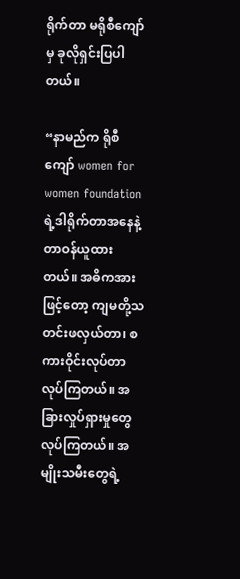ရိုက်တာ မရိုစီကျော်မှ ခုလိုရှင်းပြပါတယ်။

“နာမည်က ရိုစီကျော် women for women foundation ရဲ့ဒါရိုက်တာအနေနဲ့ တာဝန်ယူထားတယ်။ အဓိကအားဖြင့်တော့ ကျမတို့သတင်းဖလှယ်တာ၊ စကားဝိုင်းလုပ်တာလုပ်ကြတယ်။ အခြားလှုပ်ရှားမှုတွေ လုပ်ကြတယ်။ အမျိုးသမီးတွေရဲ့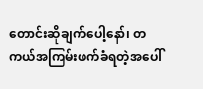တောင်းဆိုချက်ပေါ့နော်၊ တကယ်အကြမ်းဖက်ခံရတဲ့အပေါ်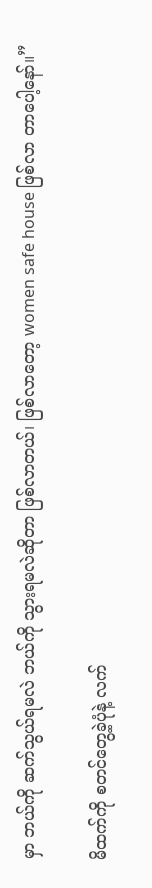မှာ ဘယ်ကို ဆက်သွယ်ရမလဲ ဘယ်ကို သွားရမလဲဆိုတာ ဖြစ်လာတယ်၊ ဖြစ်လာတော့ women safe house ဖြစ်လာ တာပေါ့နော်။”

မိထက်ကို စတင်တွေ့ခဲ့ပုံနဲ့ လက်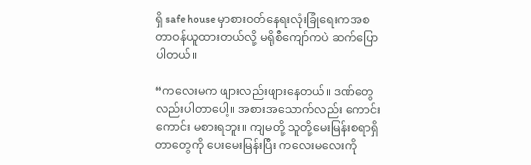ရှိ safe house မှာစားဝတ်နေရးလုံးခြုံရေးကအစ တာဝန်ယူထားတယ်လို့ မရိုစီကျော်ကပဲ ဆက်ပြောပါတယ်။

“ကလေးမက ဖျားလည်းဖျားနေတယ်။ ဒဏ်တွေလည်းပါတာပေါ့။ အစားအသောက်လည်း ကောင်းကောင်း မစားရဘူး။ ကျမတို့ သူတို့မေးမြန်းစရာရှိတာတွေကို ပေးမေးမြန်းပြီး ကလေးမလေးကို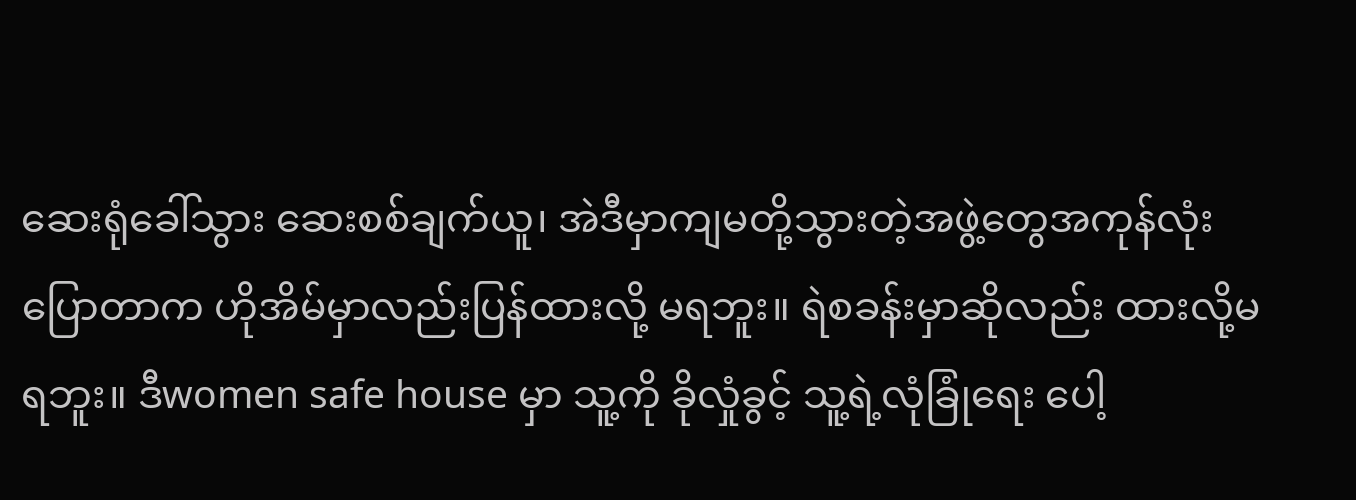ဆေးရုံခေါ်သွား ဆေးစစ်ချက်ယူ၊ အဲဒီမှာကျမတို့သွားတဲ့အဖွဲ့တွေအကုန်လုံး ပြောတာက ဟိုအိမ်မှာလည်းပြန်ထားလို့ မရဘူး။ ရဲစခန်းမှာဆိုလည်း ထားလို့မရဘူး။ ဒီwomen safe house မှာ သူ့ကို ခိုလှုံခွင့် သူ့ရဲ့လုံခြုံရေး ပေါ့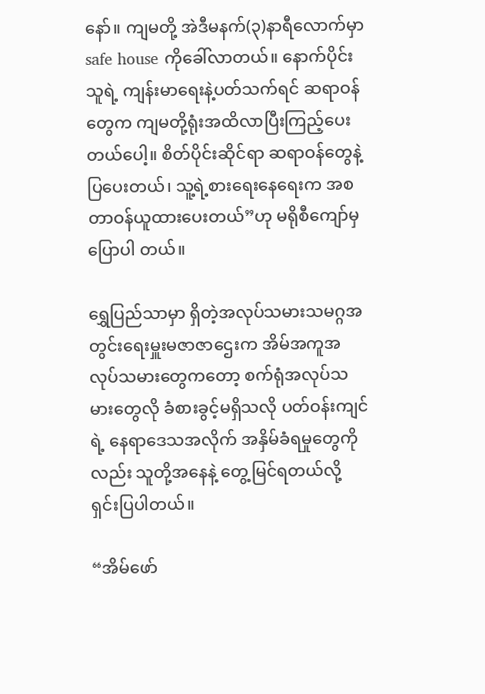နော်။ ကျမတို့ အဲဒီမနက်(၃)နာရီလောက်မှာ safe house ကိုခေါ်လာတယ်။ နောက်ပိုင်းသူရဲ့ ကျန်းမာရေးနဲ့ပတ်သက်ရင် ဆရာဝန်တွေက ကျမတို့ရုံးအထိလာပြီးကြည့်ပေးတယ်ပေါ့။ စိတ်ပိုင်းဆိုင်ရာ ဆရာဝန်တွေနဲ့ ပြပေးတယ်၊ သူ့ရဲ့စားရေးနေရေးက အစတာဝန်ယူထားပေးတယ်”ဟု မရိုစီကျော်မှ ပြောပါ တယ်။

ရွှေပြည်သာမှာ ရှိတဲ့အလုပ်သမားသမဂ္ဂအတွင်းရေးမှူးမဇာဇာဌေးက အိမ်အကူအလုပ်သမားတွေကတော့ စက်ရုံအလုပ်သမားတွေလို ခံစားခွင့်မရှိသလို ပတ်ဝန်းကျင်ရဲ့ နေရာဒေသအလိုက် အနှိမ်ခံရမှုတွေကိုလည်း သူတို့အနေနဲ့ တွေ့မြင်ရတယ်လို့ ရှင်းပြပါတယ်။

“အိမ်ဖော်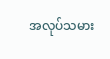အလုပ်သမား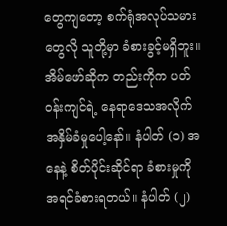တွေကျတော့ စက်ရုံအလုပ်သမားတွေလို သူတို့မှာ ခံစားခွင့်မရှိဘူး။ အိမ်ဖော်ဆိုက တည်းကိုက ပတ်ဝန်းကျင်ရဲ့ နေရာဒေသအလိုက် အနှိမ်ခံမှုပေါ့နော်။ နံပါတ် (၁) အနေနဲ့ စိတ်ပိုင်းဆိုင်ရာ ခံစားမှုကို အရင်ခံစားရတယ်။ နံပါတ် (၂)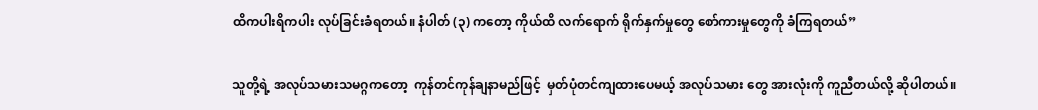ထိကပါးရိကပါး လုပ်ခြင်းခံရတယ်။ နံပါတ် (၃) ကတော့ ကိုယ်ထိ လက်ရောက် ရိုက်နှက်မှုတွေ စော်ကားမှုတွေကို ခံကြရတယ်”

သူတို့ရဲ့ အလုပ်သမားသမဂ္ဂကတော့  ကုန်တင်ကုန်ချနာမည်ဖြင့်  မှတ်ပုံတင်ကျထားပေမယ့် အလုပ်သမား တွေ အားလုံးကို ကူညီတယ်လို့ ဆိုပါတယ်။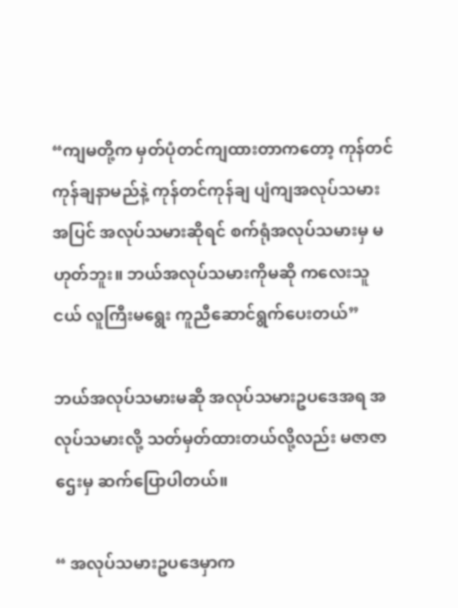“ကျမတို့က မှတ်ပုံတင်ကျထားတာကတော့ ကုန်တင်ကုန်ချနာမည်နဲ့ ကုန်တင်ကုန်ချ ပျံကျအလုပ်သမား အပြင် အလုပ်သမားဆိုရင် စက်ရုံအလုပ်သမားမှ မဟုတ်ဘူး။ ဘယ်အလုပ်သမားကိုမဆို ကလေးသူငယ် လူကြီးမရွေး ကူညီဆောင်ရွက်ပေးတယ်”

ဘယ်အလုပ်သမားမဆို အလုပ်သမားဥပဒေအရ အလုပ်သမားလို့ သတ်မှတ်ထားတယ်လို့လည်း မဇာဇာ ဌေးမှ ဆက်ပြောပါတယ်။

“ အလုပ်သမားဥပဒေမှာက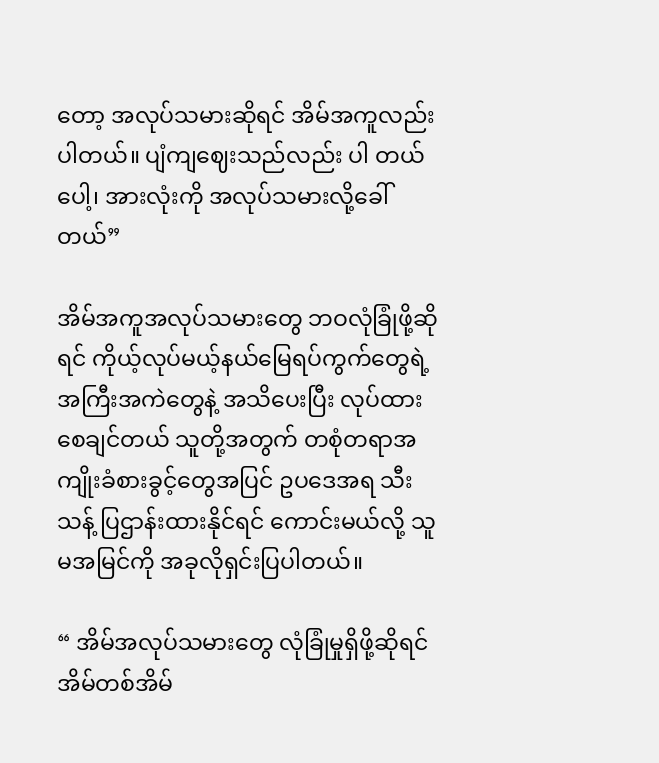တော့ အလုပ်သမားဆိုရင် အိမ်အကူလည်းပါတယ်။ ပျံကျဈေးသည်လည်း ပါ တယ်ပေါ့၊ အားလုံးကို အလုပ်သမားလို့ခေါ်တယ်”

အိမ်အကူအလုပ်သမားတွေ ဘဝလုံခြုံဖို့ဆိုရင် ကိုယ့်လုပ်မယ့်နယ်မြေရပ်ကွက်တွေရဲ့ အကြီးအကဲတွေနဲ့ အသိပေးပြီး လုပ်ထားစေချင်တယ် သူတို့အတွက် တစုံတရာအကျိုးခံစားခွင့်တွေအပြင် ဥပဒေအရ သီးသန့် ပြဌာန်းထားနိုင်ရင် ကောင်းမယ်လို့ သူမအမြင်ကို အခုလိုရှင်းပြပါတယ်။

“ အိမ်အလုပ်သမားတွေ လုံခြုံမှုရှိဖို့ဆိုရင် အိမ်တစ်အိမ်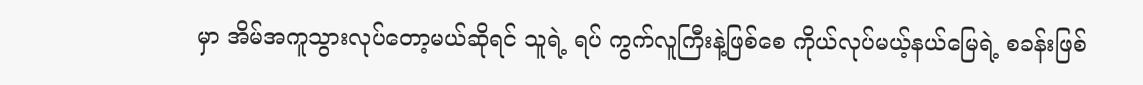မှာ အိမ်အကူသွားလုပ်တော့မယ်ဆိုရင် သူရဲ့ ရပ် ကွက်လူကြီးနဲ့ဖြစ်စေ ကိုယ်လုပ်မယ့်နယ်မြေရဲ့ စခန်းဖြစ်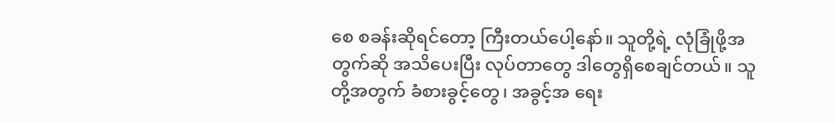စေ စခန်းဆိုရင်တော့ ကြီးတယ်ပေါ့နော်။ သူတို့ရဲ့ လုံခြုံဖို့အတွက်ဆို အသိပေးပြီး လုပ်တာတွေ ဒါတွေရှိစေချင်တယ်။ သူတို့အတွက် ခံစားခွင့်တွေ၊ အခွင့်အ ရေး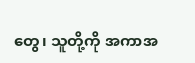တွေ၊ သူတို့ကို အကာအ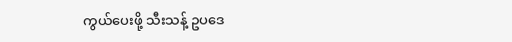ကွယ်ပေးဖို့ သီးသန့် ဥပဒေ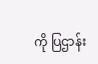ကို ပြဌာန်း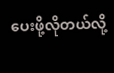ပေးဖို့လိုတယ်လို့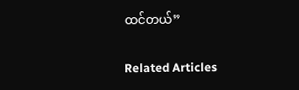ထင်တယ်”

Related Articles